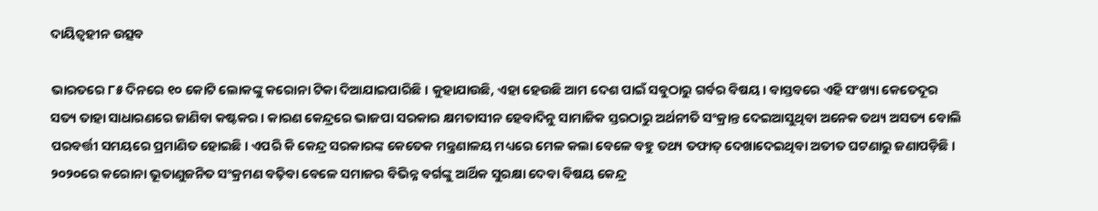ଦାୟିତ୍ୱହୀନ ଉତ୍ସବ

ଭାରତରେ ୮୫ ଦିନରେ ୧୦ କୋଟି ଲୋକଙ୍କୁ କରୋନା ଟିକା ଦିଆଯାଇପାରିଛି। କୁହାଯାଉଛି, ଏହା ହେଉଛି ଆମ ଦେଶ ପାଇଁ ସବୁଠାରୁ ଗର୍ବର ବିଷୟ। ବାସ୍ତବରେ ଏହି ସଂଖ୍ୟା କେତେଦୂର ସତ୍ୟ ତାହା ସାଧାରଣରେ ଜାଣିବା କଷ୍ଟକର। କାରଣ କେନ୍ଦ୍ରରେ ଭାଜପା ସରକାର କ୍ଷମତାସୀନ ହେବାଦିନୁ ସାମାଜିକ ସ୍ତରଠାରୁ ଅର୍ଥନୀତି ସଂକ୍ରାନ୍ତ ଦେଇଆସୁଥିବା ଅନେକ ତଥ୍ୟ ଅସତ୍ୟ ବୋଲି ପରବର୍ତ୍ତୀ ସମୟରେ ପ୍ରମାଣିତ ହୋଇଛି। ଏପରି କି କେନ୍ଦ୍ର ସରକାରଙ୍କ କେତେକ ମନ୍ତ୍ରଣାଳୟ ମଧ୍ୟରେ ମେଳ କଲା ବେଳେ ବହୁ ତଥ୍ୟ ତଫାତ୍‌ ଦେଖାଦେଇଥିବା ଅତୀତ ଘଟଣାରୁ ଜଣାପଡ଼ିଛି। ୨୦୨୦ରେ କରୋନା ଭୂତାଣୁଜନିତ ସଂକ୍ରମଣ ବଢ଼ିବା ବେଳେ ସମାଜର ବିଭିନ୍ନ ବର୍ଗଙ୍କୁ ଆର୍ଥିକ ସୁରକ୍ଷା ଦେବା ବିଷୟ କେନ୍ଦ୍ର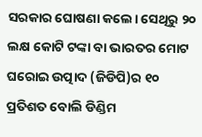ସରକାର ଘୋଷଣା କଲେ। ସେଥିରୁ ୨୦ ଲକ୍ଷ କୋଟି ଟଙ୍କା ବା ଭାରତର ମୋଟ ଘରୋଇ ଉତ୍ପାଦ (ଜିଡିପି)ର ୧୦ ପ୍ରତିଶତ ବୋଲି ଡିଣ୍ଡିମ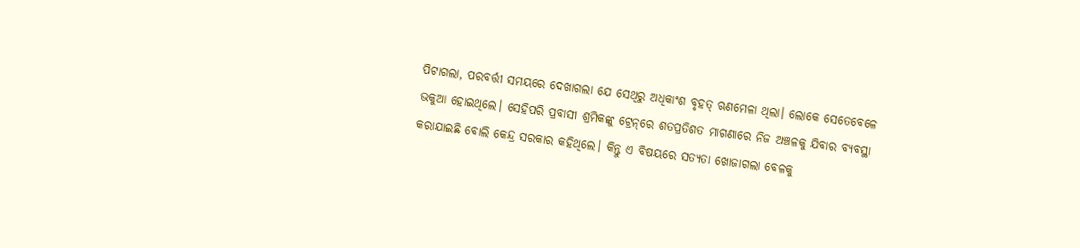ପିଟାଗଲା, ପରବର୍ତ୍ତୀ ସମୟରେ ଦେଖାଗଲା ଯେ ସେଥିରୁ ଅଧିକାଂଶ ବୃହତ୍‌ ଋଣମେଳା ଥିଲା। ଲୋକେ ସେତେବେଳେ ଭକୁଆ ହୋଇଥିଲେ। ସେହିପରି ପ୍ରବାସୀ ଶ୍ରମିକଙ୍କୁ ଟ୍ରେନ୍‌ରେ ଶତପ୍ରତିଶତ ମାଗଣାରେ ନିଜ ଅଞ୍ଚଳକୁ ଯିବାର ବ୍ୟବସ୍ଥା କରାଯାଇଛି ବୋଲି କେନ୍ଦ୍ର ସରକାର କହିଥିଲେ। କିନ୍ତୁ ଏ ବିଷୟରେ ସତ୍ୟତା ଖୋଜାଗଲା ବେଳକୁ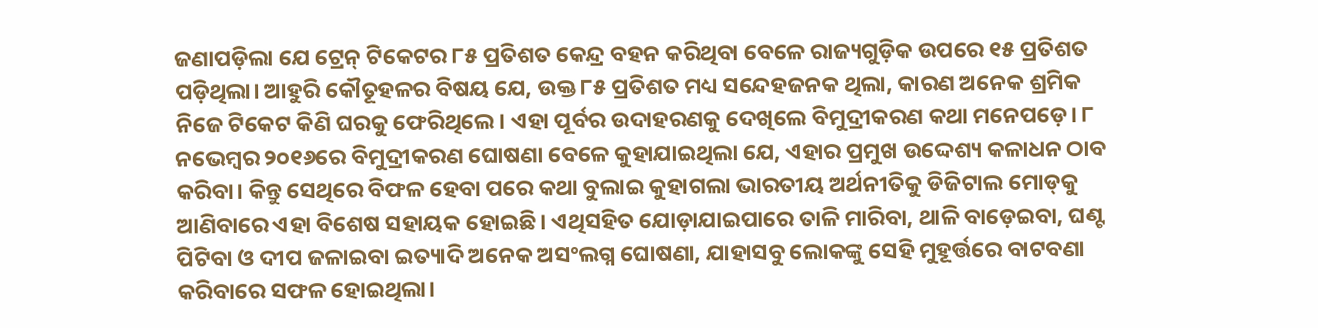ଜଣାପଡ଼ିଲା ଯେ ଟ୍ରେନ୍‌ ଟିକେଟର ୮୫ ପ୍ରତିଶତ କେନ୍ଦ୍ର ବହନ କରିଥିବା ବେଳେ ରାଜ୍ୟଗୁଡ଼ିକ ଉପରେ ୧୫ ପ୍ରତିଶତ ପଡ଼ିଥିଲା। ଆହୁରି କୌତୂହଳର ବିଷୟ ଯେ, ଉକ୍ତ ୮୫ ପ୍ରତିଶତ ମଧ୍ୟ ସନ୍ଦେହଜନକ ଥିଲା, କାରଣ ଅନେକ ଶ୍ରମିକ ନିଜେ ଟିକେଟ କିଣି ଘରକୁ ଫେରିଥିଲେ। ଏହା ପୂର୍ବର ଉଦାହରଣକୁ ଦେଖିଲେ ବିମୁଦ୍ରୀକରଣ କଥା ମନେପଡ଼େ। ୮ ନଭେମ୍ବର ୨୦୧୬ରେ ବିମୁଦ୍ରୀକରଣ ଘୋଷଣା ବେଳେ କୁହାଯାଇଥିଲା ଯେ, ଏହାର ପ୍ରମୁଖ ଉଦ୍ଦେଶ୍ୟ କଳାଧନ ଠାବ କରିବା। କିନ୍ତୁ ସେଥିରେ ବିଫଳ ହେବା ପରେ କଥା ବୁଲାଇ କୁହାଗଲା ଭାରତୀୟ ଅର୍ଥନୀତିକୁ ଡିଜିଟାଲ ମୋଡ୍‌କୁ ଆଣିବାରେ ଏହା ବିଶେଷ ସହାୟକ ହୋଇଛି। ଏଥିସହିତ ଯୋଡ଼ାଯାଇପାରେ ତାଳି ମାରିବା, ଥାଳି ବାଡ଼େଇବା, ଘଣ୍ଟ ପିଟିବା ଓ ଦୀପ ଜଳାଇବା ଇତ୍ୟାଦି ଅନେକ ଅସଂଲଗ୍ନ ଘୋଷଣା, ଯାହାସବୁ ଲୋକଙ୍କୁ ସେହି ମୁହୂର୍ତ୍ତରେ ବାଟବଣା କରିବାରେ ସଫଳ ହୋଇଥିଲା।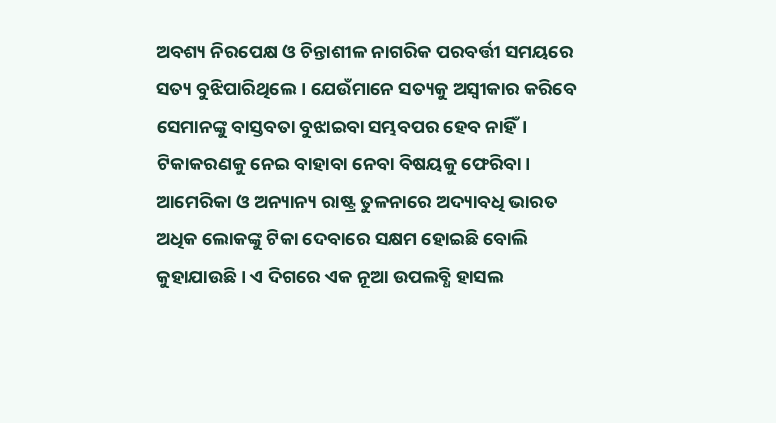ଅବଶ୍ୟ ନିରପେକ୍ଷ ଓ ଚିନ୍ତାଶୀଳ ନାଗରିକ ପରବର୍ତ୍ତୀ ସମୟରେ ସତ୍ୟ ବୁଝିପାରିଥିଲେ। ଯେଉଁମାନେ ସତ୍ୟକୁ ଅସ୍ବୀକାର କରିବେ ସେମାନଙ୍କୁ ବାସ୍ତବତା ବୁଝାଇବା ସମ୍ଭବପର ହେବ ନାହିଁ।
ଟିକାକରଣକୁ ନେଇ ବାହାବା ନେବା ବିଷୟକୁ ଫେରିବା। ଆମେରିକା ଓ ଅନ୍ୟାନ୍ୟ ରାଷ୍ଟ୍ର ତୁଳନାରେ ଅଦ୍ୟାବଧି ଭାରତ ଅଧିକ ଲୋକଙ୍କୁ ଟିକା ଦେବାରେ ସକ୍ଷମ ହୋଇଛି ବୋଲି କୁହାଯାଉଛି। ଏ ଦିଗରେ ଏକ ନୂଆ ଉପଲବ୍ଧି ହାସଲ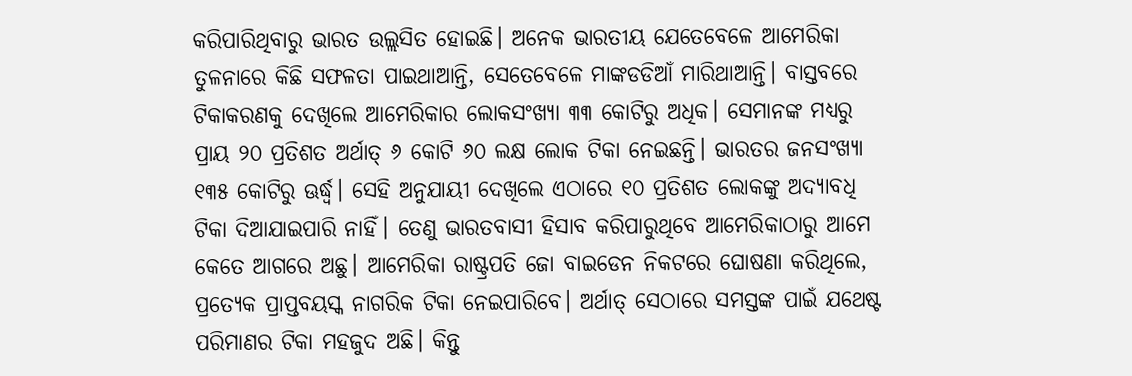କରିପାରିଥିବାରୁ ଭାରତ ଉଲ୍ଲସିତ ହୋଇଛି। ଅନେକ ଭାରତୀୟ ଯେତେବେଳେ ଆମେରିକା ତୁଳନାରେ କିଛି ସଫଳତା ପାଇଥାଆନ୍ତି, ସେତେବେଳେ ମାଙ୍କଡଡିଆଁ ମାରିଥାଆନ୍ତି। ବାସ୍ତବରେ ଟିକାକରଣକୁ ଦେଖିଲେ ଆମେରିକାର ଲୋକସଂଖ୍ୟା ୩୩ କୋଟିରୁ ଅଧିକ। ସେମାନଙ୍କ ମଧ୍ୟରୁ ପ୍ରାୟ ୨୦ ପ୍ରତିଶତ ଅର୍ଥାତ୍‌ ୬ କୋଟି ୬୦ ଲକ୍ଷ ଲୋକ ଟିକା ନେଇଛନ୍ତି। ଭାରତର ଜନସଂଖ୍ୟା ୧୩୫ କୋଟିରୁ ଊର୍ଦ୍ଧ୍ୱ। ସେହି ଅନୁଯାୟୀ ଦେଖିଲେ ଏଠାରେ ୧୦ ପ୍ରତିଶତ ଲୋକଙ୍କୁ ଅଦ୍ୟାବଧି ଟିକା ଦିଆଯାଇପାରି ନାହିଁ। ତେଣୁ ଭାରତବାସୀ ହିସାବ କରିପାରୁଥିବେ ଆମେରିକାଠାରୁ ଆମେ କେତେ ଆଗରେ ଅଛୁ। ଆମେରିକା ରାଷ୍ଟ୍ରପତି ଜୋ ବାଇଡେନ ନିକଟରେ ଘୋଷଣା କରିଥିଲେ, ପ୍ରତ୍ୟେକ ପ୍ରାପ୍ତବୟସ୍କ ନାଗରିକ ଟିକା ନେଇପାରିବେ। ଅର୍ଥାତ୍‌ ସେଠାରେ ସମସ୍ତଙ୍କ ପାଇଁ ଯଥେଷ୍ଟ ପରିମାଣର ଟିକା ମହଜୁଦ ଅଛି। କିନ୍ତୁ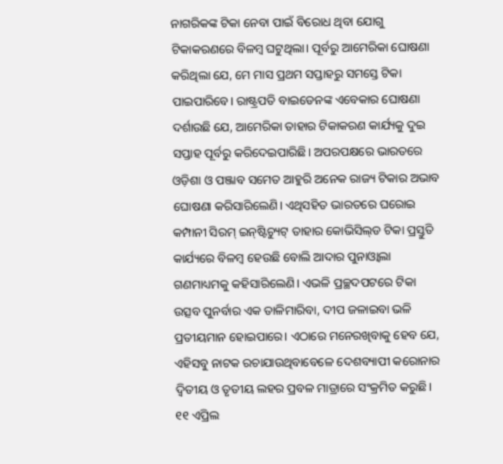ନାଗରିକଙ୍କ ଟିକା ନେବା ପାଇଁ ବିରୋଧ ଥିବା ଯୋଗୁ ଟିକାକରଣରେ ବିଳମ୍ବ ଘଟୁଥିଲା। ପୂର୍ବରୁ ଆମେରିକା ଘୋଷଣା କରିଥିଲା ଯେ, ମେ ମାସ ପ୍ରଥମ ସପ୍ତାହରୁ ସମସ୍ତେ ଟିକା ପାଇପାରିବେ। ରାଷ୍ଟ୍ରପତି ବାଇଡେନଙ୍କ ଏବେକାର ଘୋଷଣା ଦର୍ଶାଉଛି ଯେ, ଆମେରିକା ତାହାର ଟିକାକରଣ କାର୍ଯ୍ୟକୁ ଦୁଇ ସପ୍ତାହ ପୂର୍ବରୁ କରିଦେଇପାରିଛି। ଅପରପକ୍ଷରେ ଭାରତରେ ଓଡ଼ିଶା ଓ ପଞ୍ଜାବ ସମେତ ଆହୁରି ଅନେକ ରାଜ୍ୟ ଟିକାର ଅଭାବ ଘୋଷଣା କରିସାରିଲେଣି। ଏଥିସହିତ ଭାରତରେ ଘରୋଇ କମ୍ପାନୀ ସିରମ୍‌ ଇନ୍‌ଷ୍ଟିଚ୍ୟୁଟ୍‌ ତାହାର କୋଭିସିଲ୍‌ଡ ଟିକା ପ୍ରସ୍ତୁତି କାର୍ଯ୍ୟରେ ବିଳମ୍ବ ହେଉଛି ବୋଲି ଆଦାର ପୁନାଓ୍ବାଲା ଗଣମାଧ୍ୟମକୁ କହିସାରିଲେଣି। ଏଭଳି ପ୍ରଚ୍ଛଦପଟରେ ଟିକା ଉତ୍ସବ ପୁନର୍ବାର ଏକ ତାଳିମାରିବା, ଦୀପ ଜଳାଇବା ଭଳି ପ୍ରତୀୟମାନ ହୋଇପାରେ। ଏଠାରେ ମନେରଖିବାକୁ ହେବ ଯେ, ଏହିସବୁ ନାଟକ ରଚାଯାଉଥିବାବେଳେ ଦେଶବ୍ୟାପୀ କରୋନାର ଦ୍ୱିତୀୟ ଓ ତୃତୀୟ ଲହର ପ୍ରବଳ ମାତ୍ରାରେ ସଂକ୍ରମିତ କରୁଛି।
୧୧ ଏପ୍ରିଲ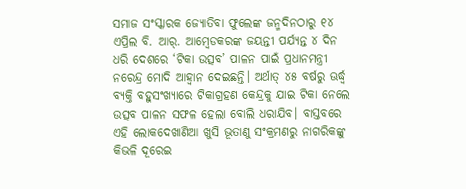ସମାଜ ସଂସ୍କାରକ ଜ୍ୟୋତିବା ଫୁଲେଙ୍କ ଜନ୍ମଦିନଠାରୁ ୧୪ ଏପ୍ରିଲ ବି. ଆର୍‌. ଆମ୍ବେଡକରଙ୍କ ଜୟନ୍ତୀ ପର୍ଯ୍ୟନ୍ତ ୪ ଦିନ ଧରି ଦେଶରେ ‘ଟିକା ଉତ୍ସବ’ ପାଳନ ପାଇଁ ପ୍ରଧାନମନ୍ତ୍ରୀ ନରେନ୍ଦ୍ର ମୋଦି ଆହ୍ବାନ ଦେଇଛନ୍ତି। ଅର୍ଥାତ୍‌ ୪୫ ବର୍ଷରୁ ଊର୍ଦ୍ଧ୍ୱ ବ୍ୟକ୍ତି ବହୁସଂଖ୍ୟାରେ ଟିକାଗ୍ରହଣ କେନ୍ଦ୍ରକୁ ଯାଇ ଟିକା ନେଲେ ଉତ୍ସବ ପାଳନ ସଫଳ ହେଲା ବୋଲି ଧରାଯିବ। ବାସ୍ତବରେ ଏହି ଲୋକଦେଖାଣିଆ ଖୁସି ଭୂତାଣୁ ସଂକ୍ରମଣରୁ ନାଗରିକଙ୍କୁ କିଭଳି ଦୂରେଇ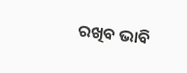ରଖିବ ଭାବି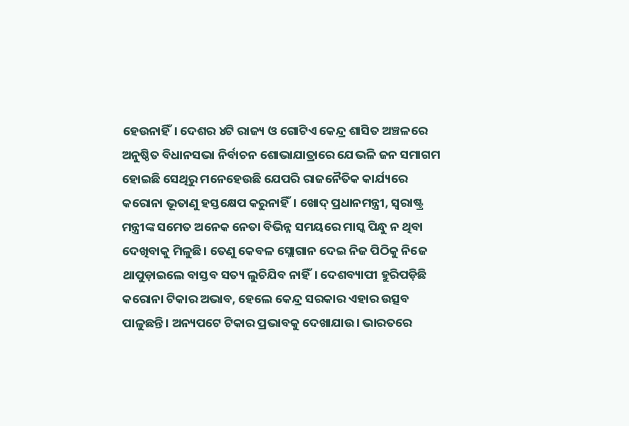ହେଉନାହିଁ। ଦେଶର ୪ଟି ରାଜ୍ୟ ଓ ଗୋଟିଏ କେନ୍ଦ୍ର ଶାସିତ ଅଞ୍ଚଳରେ ଅନୁଷ୍ଠିତ ବିଧାନସଭା ନିର୍ବାଚନ ଶୋଭାଯାତ୍ରାରେ ଯେଭଳି ଜନ ସମାଗମ ହୋଇଛି ସେଥିରୁ ମନେହେଉଛି ଯେପରି ରାଜନୈତିକ କାର୍ଯ୍ୟରେ କରୋନା ଭୂତାଣୁ ହସ୍ତକ୍ଷେପ କରୁନାହିଁ। ଖୋଦ୍‌ ପ୍ରଧାନମନ୍ତ୍ରୀ, ସ୍ବରାଷ୍ଟ୍ର ମନ୍ତ୍ରୀଙ୍କ ସମେତ ଅନେକ ନେତା ବିଭିନ୍ନ ସମୟରେ ମାସ୍କ ପିନ୍ଧୁ ନ ଥିବା ଦେଖିବାକୁ ମିଳୁଛି। ତେଣୁ କେବଳ ସ୍ଲୋଗାନ ଦେଇ ନିଜ ପିଠିକୁ ନିଜେ ଥାପୁଡ଼ାଇଲେ ବାସ୍ତବ ସତ୍ୟ ଲୁଚିଯିବ ନାହିଁ। ଦେଶବ୍ୟାପୀ ହୁରିପଡ଼ିଛି କରୋନା ଟିକାର ଅଭାବ, ହେଲେ କେନ୍ଦ୍ର ସରକାର ଏହାର ଉତ୍ସବ ପାଳୁଛନ୍ତି। ଅନ୍ୟପଟେ ଟିକାର ପ୍ରଭାବକୁ ଦେଖାଯାଉ। ଭାରତରେ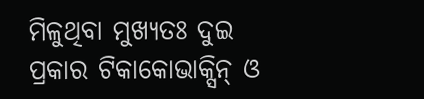ମିଳୁଥିବା ମୁଖ୍ୟତଃ ଦୁଇ ପ୍ରକାର ଟିକାକୋଭାକ୍ସିନ୍‌ ଓ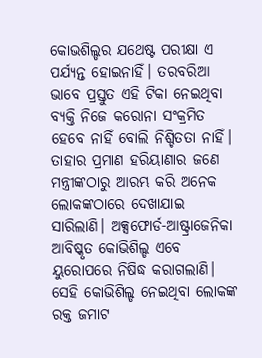କୋଭଶିଲ୍ଡର ଯଥେଷ୍ଟ ପରୀକ୍ଷା ଏ ପର୍ଯ୍ୟନ୍ତ ହୋଇନାହିଁ। ତରବରିଆ ଭାବେ ପ୍ରସ୍ତୁତ ଏହି ଟିକା ନେଇଥିବା ବ୍ୟକ୍ତି ନିଜେ କରୋନା ସଂକ୍ରମିତ ହେବେ ନାହିଁ ବୋଲି ନିଶ୍ଚିତତା ନାହିଁ। ତାହାର ପ୍ରମାଣ ହରିୟାଣାର ଜଣେ ମନ୍ତ୍ରୀଙ୍କଠାରୁ ଆରମ୍ଭ କରି ଅନେକ ଲୋକଙ୍କଠାରେ ଦେଖାଯାଇ ସାରିଲାଣି। ଅକ୍ସଫୋର୍ଡ-ଆଷ୍ଟ୍ରାଜେନିକା ଆବିଷ୍କୃତ କୋଭିଶିଲ୍ଡ ଏବେ ୟୁରୋପରେ ନିଷିଦ୍ଧ କରାଗଲାଣି। ସେହି କୋଭିଶିଲ୍ଡ ନେଇଥିବା ଲୋକଙ୍କ ରକ୍ତ ଜମାଟ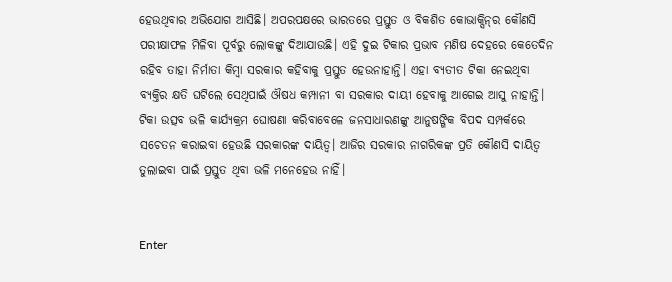ହେଉଥିବାର ଅଭିଯୋଗ ଆସିଛି। ଅପରପକ୍ଷରେ ଭାରତରେ ପ୍ରସ୍ତୁତ ଓ ବିକଶିତ କୋଭାକ୍ସିନ୍‌ର କୌଣସି ପରୀକ୍ଷାଫଳ ମିଳିବା ପୂର୍ବରୁ ଲୋକଙ୍କୁ ଦିଆଯାଉଛି। ଏହି ଦୁଇ ଟିକାର ପ୍ରଭାବ ମଣିଷ ଦେହରେ କେତେଦିନ ରହିବ ତାହା ନିର୍ମାତା କିମ୍ବା ସରକାର କହିବାକୁ ପ୍ରସ୍ତୁତ ହେଉନାହାନ୍ତି। ଏହା ବ୍ୟତୀତ ଟିକା ନେଇଥିବା ବ୍ୟକ୍ତିର କ୍ଷତି ଘଟିଲେ ସେଥିପାଇଁ ଔଷଧ କମ୍ପାନୀ ବା ସରକାର ଦାୟୀ ହେବାକୁ ଆଗେଇ ଆସୁ ନାହାନ୍ତି। ଟିକା ଉତ୍ସବ ଭଳି କାର୍ଯ୍ୟକ୍ରମ ଘୋଷଣା କରିବାବେଳେ ଜନସାଧାରଣଙ୍କୁ ଆନୁଷଙ୍ଗିକ ବିପଦ ସମ୍ପର୍କରେ ସଚେତନ କରାଇବା ହେଉଛି ସରକାରଙ୍କ ଦାୟିତ୍ୱ। ଆଜିର ସରକାର ନାଗରିକଙ୍କ ପ୍ରତି କୌଣସି ଦାୟିତ୍ୱ ତୁଲାଇବା ପାଇଁ ପ୍ରସ୍ତୁତ ଥିବା ଭଳି ମନେହେଉ ନାହିଁ।


Enter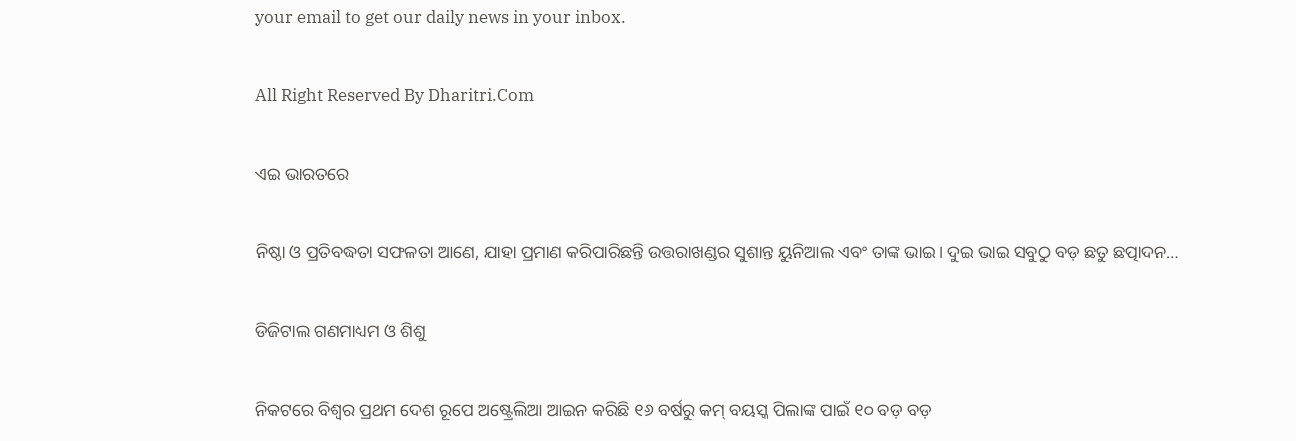your email to get our daily news in your inbox.

All Right Reserved By Dharitri.Com

ଏଇ ଭାରତରେ

ନିଷ୍ଠା ଓ ପ୍ରତିବଦ୍ଧତା ସଫଳତା ଆଣେ, ଯାହା ପ୍ରମାଣ କରିପାରିଛନ୍ତି ଉତ୍ତରାଖଣ୍ଡର ସୁଶାନ୍ତ ୟୁନିଆଲ ଏବଂ ତାଙ୍କ ଭାଇ। ଦୁଇ ଭାଇ ସବୁଠୁ ବଡ଼ ଛତୁ ଛତ୍ପାଦନ…

ଡିଜିଟାଲ ଗଣମାଧ୍ୟମ ଓ ଶିଶୁ

ନିକଟରେ ବିଶ୍ୱର ପ୍ରଥମ ଦେଶ ରୂପେ ଅଷ୍ଟ୍ରେଲିଆ ଆଇନ କରିଛି ୧୬ ବର୍ଷରୁ କମ୍‌ ବୟସ୍କ ପିଲାଙ୍କ ପାଇଁ ୧୦ ବଡ଼ ବଡ଼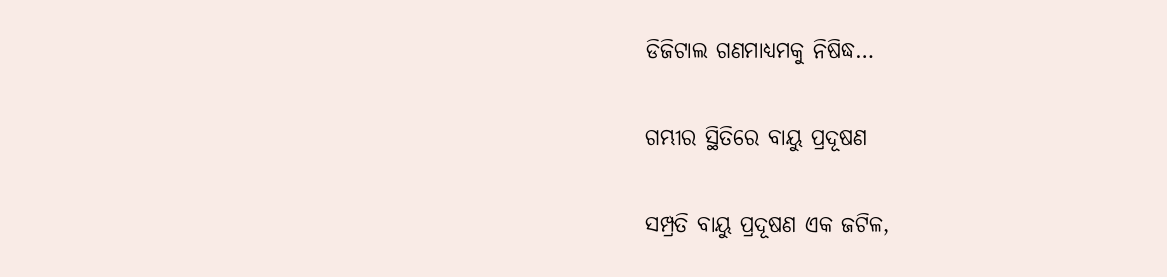ଡିଜିଟାଲ ଗଣମାଧ୍ୟମକୁ ନିଷିଦ୍ଧ…

ଗମ୍ଭୀର ସ୍ଥିତିରେ ବାୟୁ ପ୍ରଦୂଷଣ

ସମ୍ପ୍ରତି ବାୟୁ ପ୍ରଦୂଷଣ ଏକ ଜଟିଳ,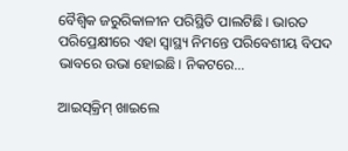ବୈଶ୍ୱିକ ଜରୁରିକାଳୀନ ପରିସ୍ଥିତି ପାଲଟିଛି। ଭାରତ ପରିପ୍ରେକ୍ଷୀରେ ଏହା ସ୍ବାସ୍ଥ୍ୟ ନିମନ୍ତେ ପରିବେଶୀୟ ବିପଦ ଭାବରେ ଉଭା ହୋଇଛି। ନିକଟରେ…

ଆଇସ୍‌କ୍ରିମ୍‌ ଖାଇଲେ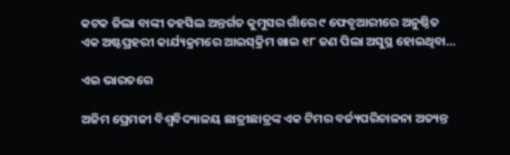କଟକ ଜିଲା ବାଙ୍କୀ ତହସିଲ ଅନ୍ତର୍ଗତ କୁମୁସର ଗାଁରେ ୯ ଫେବୃଆରୀରେ ଅନୁଷ୍ଠିତ ଏକ ଅଷ୍ଟପ୍ରହରୀ କାର୍ଯ୍ୟକ୍ରମରେ ଆଇସ୍‌କ୍ରିମ ଖାଇ ୧୮ ଜଣ ପିଲା ଅସୁସ୍ଥ ହୋଇଥିବା…

ଏଇ ଭାରତରେ

ଅଜିମ ପ୍ରେମଜୀ ବିଶ୍ୱବିଦ୍ୟାଳୟ ଛାତ୍ରୀଛାତ୍ରଙ୍କ ଏକ ଟିମର ବର୍ଜ୍ୟପରିଚାଳନା ଅତ୍ୟନ୍ତ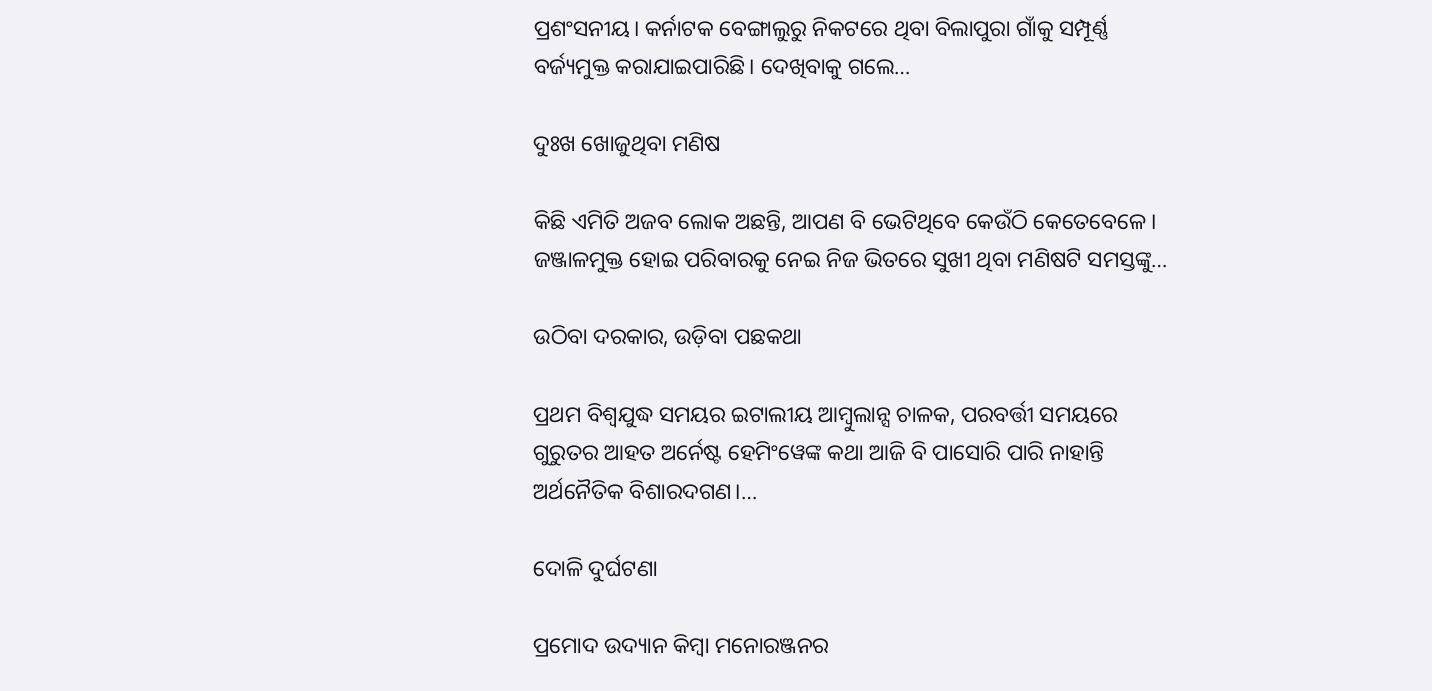ପ୍ରଶଂସନୀୟ। କର୍ନାଟକ ବେଙ୍ଗାଲୁରୁ ନିକଟରେ ଥିବା ବିଲାପୁରା ଗାଁକୁ ସମ୍ପୂର୍ଣ୍ଣ ବର୍ଜ୍ୟମୁକ୍ତ କରାଯାଇପାରିଛି। ଦେଖିବାକୁ ଗଲେ…

ଦୁଃଖ ଖୋଜୁଥିବା ମଣିଷ

କିଛି ଏମିତି ଅଜବ ଲୋକ ଅଛନ୍ତି, ଆପଣ ବି ଭେଟିଥିବେ କେଉଁଠି କେତେବେଳେ। ଜଞ୍ଜାଳମୁକ୍ତ ହୋଇ ପରିବାରକୁ ନେଇ ନିଜ ଭିତରେ ସୁଖୀ ଥିବା ମଣିଷଟି ସମସ୍ତଙ୍କୁ…

ଉଠିବା ଦରକାର, ଉଡ଼ିବା ପଛକଥା

ପ୍ରଥମ ବିଶ୍ୱଯୁଦ୍ଧ ସମୟର ଇଟାଲୀୟ ଆମ୍ବୁଲାନ୍ସ ଚାଳକ, ପରବର୍ତ୍ତୀ ସମୟରେ ଗୁରୁତର ଆହତ ଅର୍ନେଷ୍ଟ ହେମିଂୱେଙ୍କ କଥା ଆଜି ବି ପାସୋରି ପାରି ନାହାନ୍ତି ଅର୍ଥନୈତିକ ବିଶାରଦଗଣ।…

ଦୋଳି ଦୁର୍ଘଟଣା

ପ୍ରମୋଦ ଉଦ୍ୟାନ କିମ୍ବା ମନୋରଞ୍ଜନର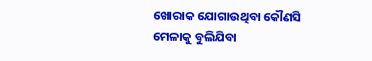ଖୋରାକ ଯୋଗାଉଥିବା କୌଣସି ମେଳାକୁ ବୁଲିଯିବା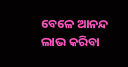ବେଳେ ଆନନ୍ଦ ଲାଭ କରିବା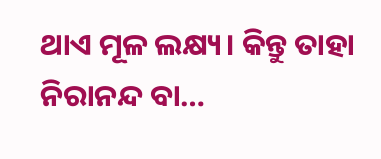ଥାଏ ମୂଳ ଲକ୍ଷ୍ୟ। କିନ୍ତୁ ତାହା ନିରାନନ୍ଦ ବା…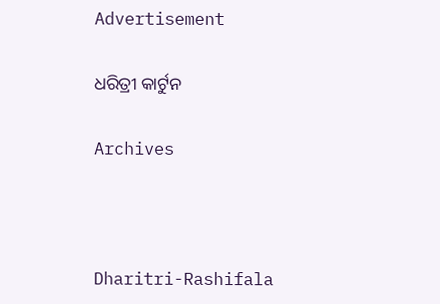Advertisement

ଧରିତ୍ରୀ କାର୍ଟୁନ

Archives



Dharitri-Rashifala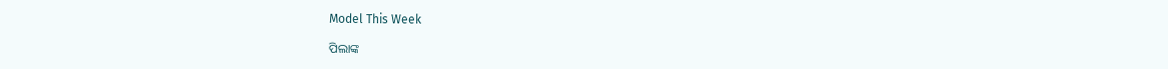Model This Week

ପିଲାଙ୍କ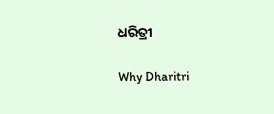ଧରିତ୍ରୀ

Why Dharitri